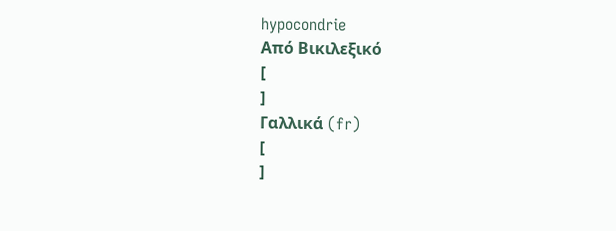hypocondrie
Από Βικιλεξικό
[
]
Γαλλικά (fr)
[
]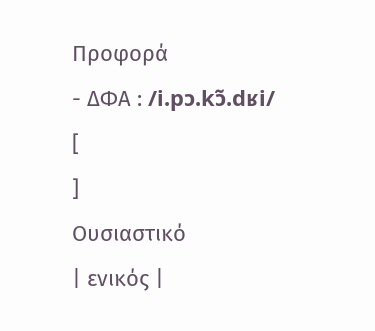Προφορά
- ΔΦΑ : /i.pɔ.kɔ̃.dʁi/
[
]
Ουσιαστικό
| ενικός |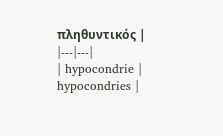πληθυντικός |
|---|---|
| hypocondrie | hypocondries |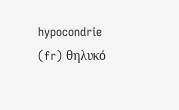hypocondrie (fr) θηλυκό